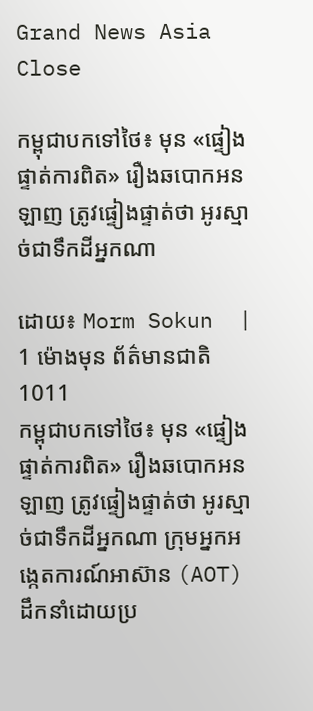Grand News Asia Close

កម្ពុជាបកទៅថៃ៖ មុន «ផ្ទៀងផ្ទាត់ការពិត» រឿងឆបោកអនឡាញ ត្រូវផ្ទៀងផ្ទាត់ថា អូរស្មាច់ជាទឹកដីអ្នកណា

ដោយ៖ Morm Sokun  | 1 ម៉ោងមុន ព័ត៌មានជាតិ 1011
កម្ពុជាបកទៅថៃ៖ មុន «ផ្ទៀងផ្ទាត់ការពិត» រឿងឆបោកអនឡាញ ត្រូវផ្ទៀងផ្ទាត់ថា អូរស្មាច់ជាទឹកដីអ្នកណា ក្រុមអ្នកអង្កេតការណ៍អាស៊ាន (AOT) ដឹកនាំដោយប្រ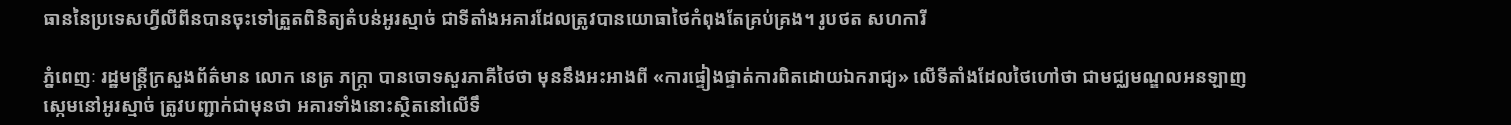ធាននៃប្រទេសហ្វីលីពីនបានចុះទៅត្រួតពិនិត្យតំបន់អូរស្មាច់ ជាទីតាំងអគារដែលត្រូវបានយោធាថៃកំពុងតែគ្រប់គ្រង។ រូបថត សហការី

ភ្នំពេញៈ រដ្ឋមន្ត្រីក្រសួងព័ត៌មាន លោក នេត្រ ភក្ត្រា បានចោទសួរភាគីថៃថា មុននឹងអះអាងពី «ការផ្ទៀងផ្ទាត់ការពិតដោយឯករាជ្យ» លើទីតាំងដែលថៃហៅថា ជាមជ្ឈមណ្ឌលអនឡាញស្កេមនៅអូរស្មាច់ ត្រូវបញ្ជាក់ជាមុនថា អគារទាំងនោះស្ថិតនៅលើទឹ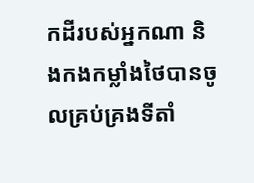កដីរបស់អ្នកណា និងកងកម្លាំងថៃបានចូលគ្រប់គ្រងទីតាំ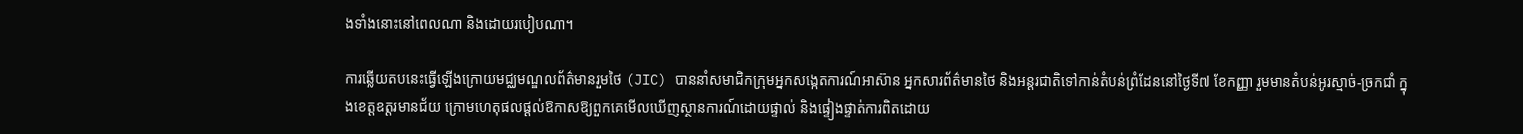ងទាំងនោះនៅពេលណា និងដោយរបៀបណា។

ការឆ្លើយតបនេះធ្វើឡើងក្រោយមជ្ឈមណ្ឌលព័ត៌មានរួមថៃ (JIC) បាននាំសមាជិកក្រុមអ្នកសង្កេតការណ៍អាស៊ាន អ្នកសារព័ត៌មានថៃ និងអន្តរជាតិទៅកាន់តំបន់ព្រំដែននៅថ្ងៃទី៧ ខែកញ្ញា រួមមានតំបន់អូរស្មាច់-ច្រកជាំ ក្នុងខេត្តឧត្តរមានជ័យ ក្រោមហេតុផលផ្តល់ឱកាសឱ្យពួកគេមើលឃើញស្ថានការណ៍ដោយផ្ទាល់ និងផ្ទៀងផ្ទាត់ការពិតដោយ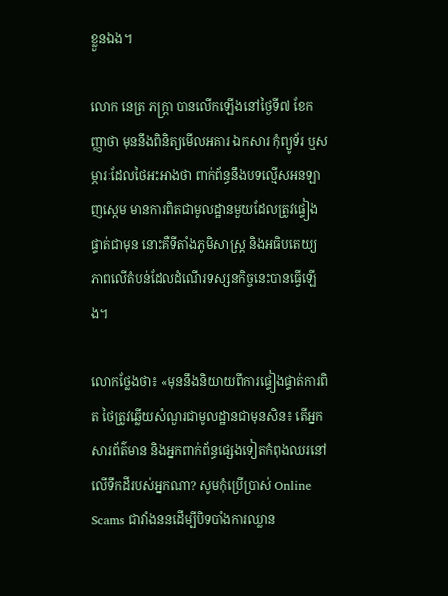ខ្លួនឯង។

លោក នេត្រ ភក្ត្រា បានលើកឡើងនៅថ្ងៃទី៧ ខែកញ្ញាថា មុននឹងពិនិត្យមើលអគារ ឯកសារ កុំព្យូទ័រ ឬសម្ភារៈដែលថៃអះអាងថា ពាក់ព័ន្ធនឹងបទល្មើសអនឡាញស្កេម មានការពិតជាមូលដ្ឋានមួយដែលត្រូវផ្ទៀងផ្ទាត់ជាមុន នោះគឺទីតាំងភូមិសាស្ត្រ និងអធិបតេយ្យភាពលើតំបន់ដែលដំណើរទស្សនកិច្ចនេះបានធ្វើឡើង។

លោកថ្លែងថា៖ «មុននឹងនិយាយពីការផ្ទៀងផ្ទាត់ការពិត ថៃត្រូវឆ្លើយសំណួរជាមូលដ្ឋានជាមុនសិន៖ តើអ្នកសារព័ត៌មាន និងអ្នកពាក់ព័ន្ធផ្សេងទៀតកំពុងឈរនៅលើទឹកដីរបស់អ្នកណា? សូមកុំប្រើប្រាស់ Online Scams ជាវាំងននដើម្បីបិទបាំងការឈ្លាន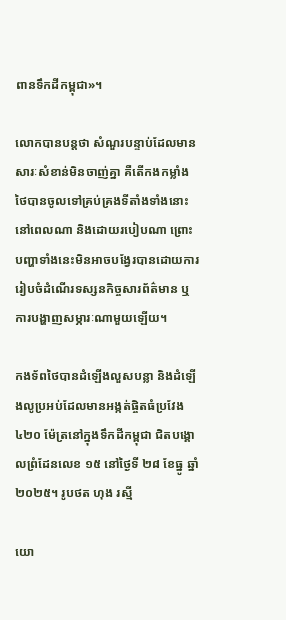ពានទឹកដីកម្ពុជា»។

លោកបានបន្តថា សំណួរបន្ទាប់ដែលមានសារៈសំខាន់មិនចាញ់គ្នា គឺតើកងកម្លាំងថៃបានចូលទៅគ្រប់គ្រងទីតាំងទាំងនោះនៅពេលណា និងដោយរបៀបណា ព្រោះបញ្ហាទាំងនេះមិនអាចបង្វែរបានដោយការរៀបចំដំណើរទស្សនកិច្ចសារព័ត៌មាន ឬការបង្ហាញសម្ភារៈណាមួយឡើយ។

កងទ័ពថៃបានដំឡើងលួសបន្លា និងដំឡើងលូប្រអប់ដែលមានអង្កត់ផ្ចិតធំប្រវែង ៤២០ ម៉ែត្រនៅក្នុងទឹកដីកម្ពុជា ជិតបង្គោលព្រំដែនលេខ ១៥ នៅថ្ងៃទី ២៨ ខែធ្នូ ឆ្នាំ ២០២៥។ រូបថត ហុង រស្មី

យោ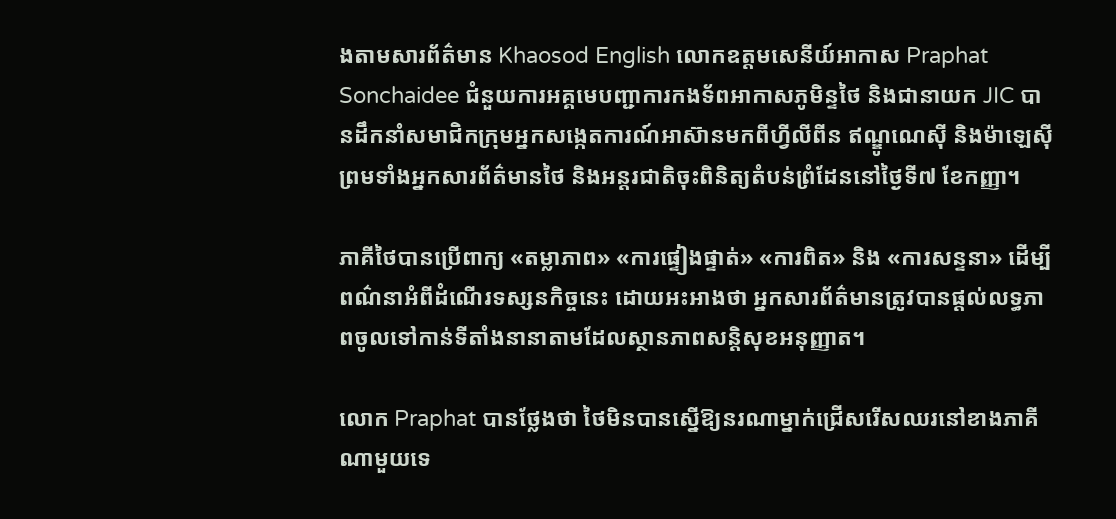ងតាមសារព័ត៌មាន Khaosod English លោកឧត្តមសេនីយ៍អាកាស Praphat Sonchaidee ជំនួយការអគ្គមេបញ្ជាការកងទ័ពអាកាសភូមិន្ទថៃ និងជានាយក JIC បានដឹកនាំសមាជិកក្រុមអ្នកសង្កេតការណ៍អាស៊ានមកពីហ្វីលីពីន ឥណ្ឌូណេស៊ី និងម៉ាឡេស៊ី ព្រមទាំងអ្នកសារព័ត៌មានថៃ និងអន្តរជាតិចុះពិនិត្យតំបន់ព្រំដែននៅថ្ងៃទី៧ ខែកញ្ញា។

ភាគីថៃបានប្រើពាក្យ «តម្លាភាព» «ការផ្ទៀងផ្ទាត់» «ការពិត» និង «ការសន្ទនា» ដើម្បីពណ៌នាអំពីដំណើរទស្សនកិច្ចនេះ ដោយអះអាងថា អ្នកសារព័ត៌មានត្រូវបានផ្តល់លទ្ធភាពចូលទៅកាន់ទីតាំងនានាតាមដែលស្ថានភាពសន្តិសុខអនុញ្ញាត។

លោក Praphat បានថ្លែងថា ថៃមិនបានស្នើឱ្យនរណាម្នាក់ជ្រើសរើសឈរនៅខាងភាគីណាមួយទេ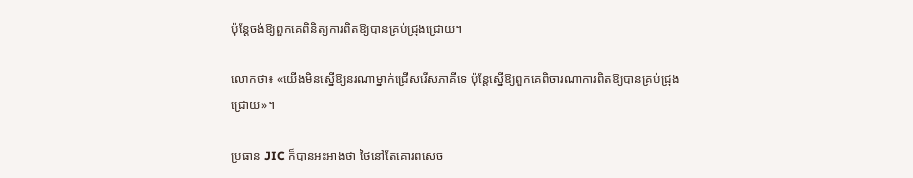ប៉ុន្តែចង់ឱ្យពួកគេពិនិត្យការពិតឱ្យបានគ្រប់ជ្រុងជ្រោយ។

លោកថា៖ «យើងមិនស្នើឱ្យនរណាម្នាក់ជ្រើសរើសភាគីទេ ប៉ុន្តែស្នើឱ្យពួកគេពិចារណាការពិតឱ្យបានគ្រប់ជ្រុងជ្រោយ»។

ប្រធាន JIC ក៏បានអះអាងថា ថៃនៅតែគោរពសេច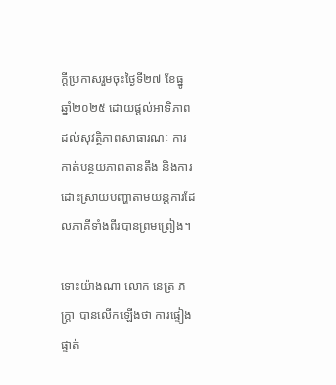ក្តីប្រកាសរួមចុះថ្ងៃទី២៧ ខែធ្នូ ឆ្នាំ២០២៥ ដោយផ្តល់អាទិភាពដល់សុវត្ថិភាពសាធារណៈ ការកាត់បន្ថយភាពតានតឹង និងការដោះស្រាយបញ្ហាតាមយន្តការដែលភាគីទាំងពីរបានព្រមព្រៀង។

ទោះយ៉ាងណា លោក នេត្រ ភក្ត្រា បានលើកឡើងថា ការផ្ទៀងផ្ទាត់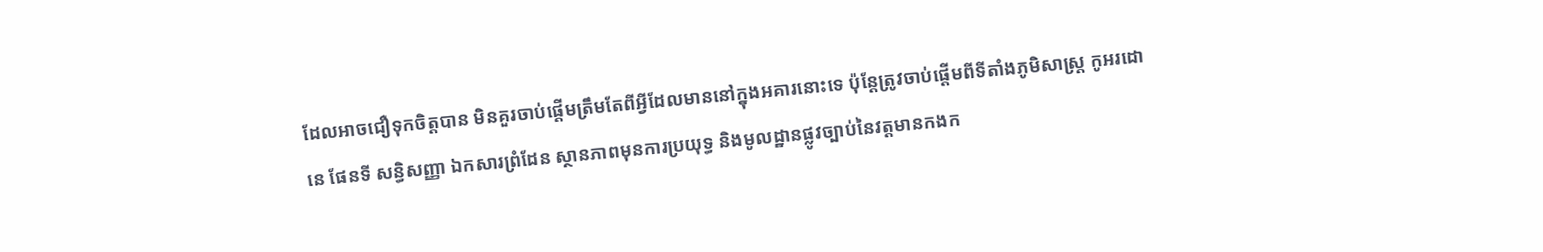ដែលអាចជឿទុកចិត្តបាន មិនគួរចាប់ផ្តើមត្រឹមតែពីអ្វីដែលមាននៅក្នុងអគារនោះទេ ប៉ុន្តែត្រូវចាប់ផ្តើមពីទីតាំងភូមិសាស្ត្រ កូអរដោនេ ផែនទី សន្ធិសញ្ញា ឯកសារព្រំដែន ស្ថានភាពមុនការប្រយុទ្ធ និងមូលដ្ឋានផ្លូវច្បាប់នៃវត្តមានកងក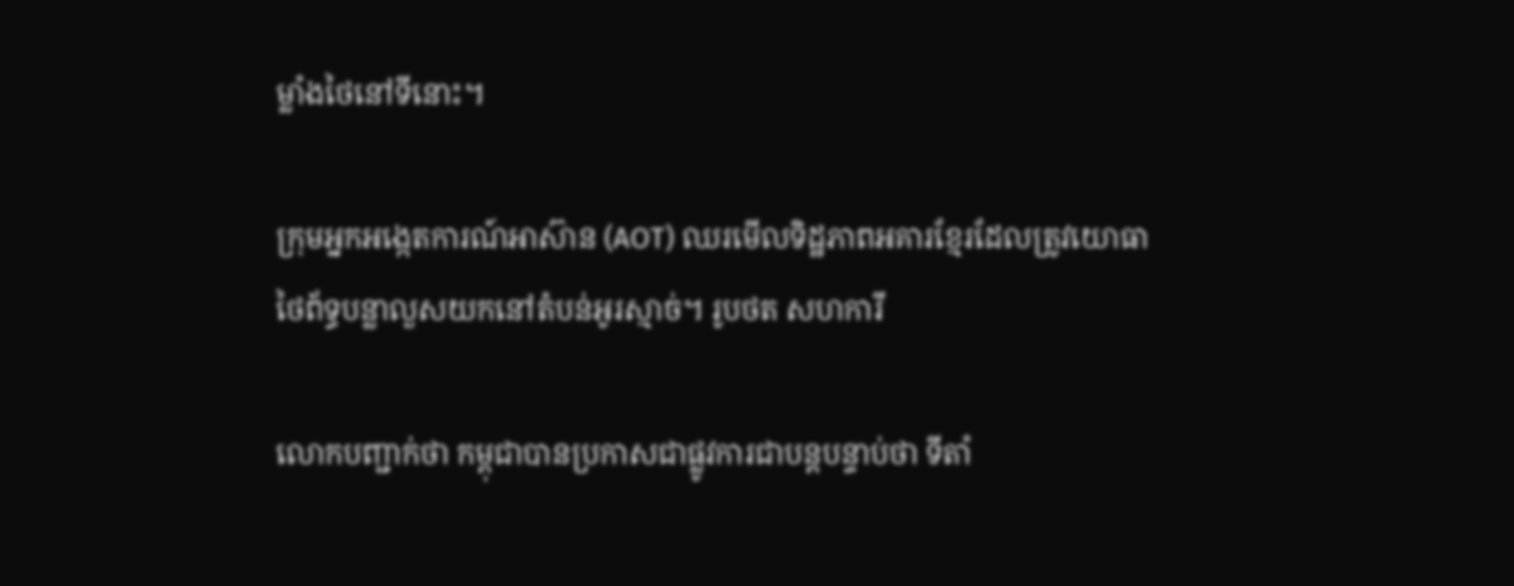ម្លាំងថៃនៅទីនោះ។

ក្រុមអ្នកអង្កេតការណ៍អាស៊ាន (AOT) ឈរមើលទិដ្ឋភាពអគារខ្មែរដែលត្រូវយោធាថៃព័ទ្ធបន្លាលួសយកនៅតំបន់អូរស្មាច់។ រូបថត សហការី

លោកបញ្ជាក់ថា កម្ពុជាបានប្រកាសជាផ្លូវការជាបន្តបន្ទាប់ថា ទីតាំ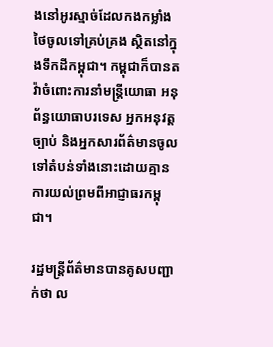ងនៅអូរស្មាច់ដែលកងកម្លាំងថៃចូលទៅគ្រប់គ្រង ស្ថិតនៅក្នុងទឹកដីកម្ពុជា។ កម្ពុជាក៏បានតវ៉ាចំពោះការនាំមន្ត្រីយោធា អនុព័ន្ធយោធាបរទេស អ្នកអនុវត្តច្បាប់ និងអ្នកសារព័ត៌មានចូលទៅតំបន់ទាំងនោះដោយគ្មានការយល់ព្រមពីអាជ្ញាធរកម្ពុជា។

រដ្ឋមន្ត្រីព័ត៌មានបានគូសបញ្ជាក់ថា ល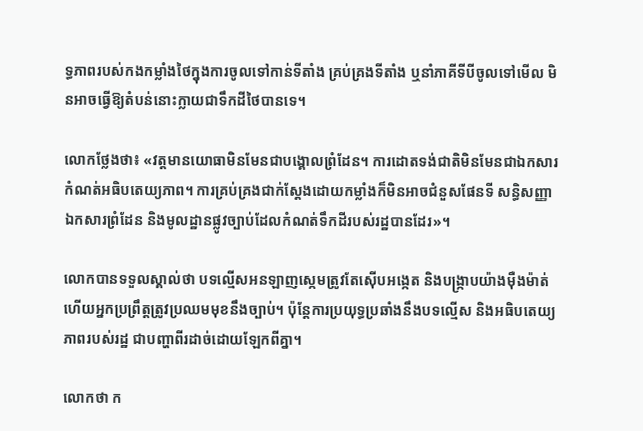ទ្ធភាពរបស់កងកម្លាំងថៃក្នុងការចូលទៅកាន់ទីតាំង គ្រប់គ្រងទីតាំង ឬនាំភាគីទីបីចូលទៅមើល មិនអាចធ្វើឱ្យតំបន់នោះក្លាយជាទឹកដីថៃបានទេ។

លោកថ្លែងថា៖ «វត្តមានយោធាមិនមែនជាបង្គោលព្រំដែន។ ការដោតទង់ជាតិមិនមែនជាឯកសារកំណត់អធិបតេយ្យភាព។ ការគ្រប់គ្រងជាក់ស្តែងដោយកម្លាំងក៏មិនអាចជំនួសផែនទី សន្ធិសញ្ញា ឯកសារព្រំដែន និងមូលដ្ឋានផ្លូវច្បាប់ដែលកំណត់ទឹកដីរបស់រដ្ឋបានដែរ»។

លោកបានទទួលស្គាល់ថា បទល្មើសអនឡាញស្កេមត្រូវតែស៊ើបអង្កេត និងបង្ក្រាបយ៉ាងម៉ឺងម៉ាត់ ហើយអ្នកប្រព្រឹត្តត្រូវប្រឈមមុខនឹងច្បាប់។ ប៉ុន្តែការប្រយុទ្ធប្រឆាំងនឹងបទល្មើស និងអធិបតេយ្យភាពរបស់រដ្ឋ ជាបញ្ហាពីរដាច់ដោយឡែកពីគ្នា។

លោកថា ក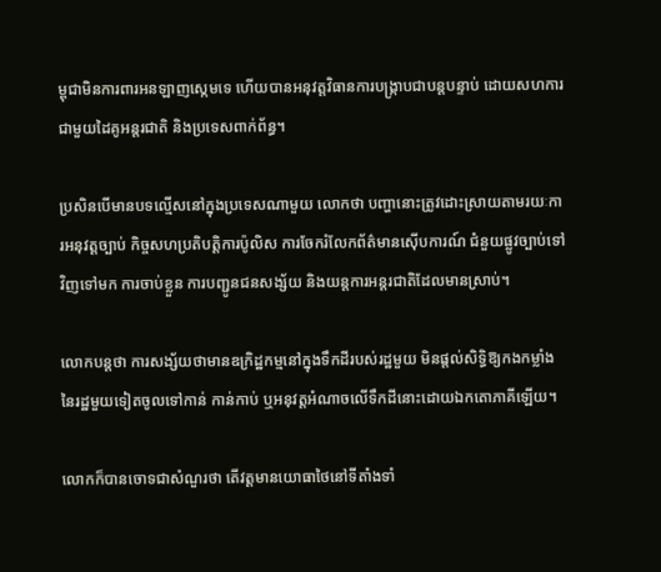ម្ពុជាមិនការពារអនឡាញស្កេមទេ ហើយបានអនុវត្តវិធានការបង្ក្រាបជាបន្តបន្ទាប់ ដោយសហការជាមួយដៃគូអន្តរជាតិ និងប្រទេសពាក់ព័ន្ធ។

ប្រសិនបើមានបទល្មើសនៅក្នុងប្រទេសណាមួយ លោកថា បញ្ហានោះត្រូវដោះស្រាយតាមរយៈការអនុវត្តច្បាប់ កិច្ចសហប្រតិបត្តិការប៉ូលិស ការចែករំលែកព័ត៌មានស៊ើបការណ៍ ជំនួយផ្លូវច្បាប់ទៅវិញទៅមក ការចាប់ខ្លួន ការបញ្ជូនជនសង្ស័យ និងយន្តការអន្តរជាតិដែលមានស្រាប់។

លោកបន្តថា ការសង្ស័យថាមានឧក្រិដ្ឋកម្មនៅក្នុងទឹកដីរបស់រដ្ឋមួយ មិនផ្តល់សិទ្ធិឱ្យកងកម្លាំងនៃរដ្ឋមួយទៀតចូលទៅកាន់ កាន់កាប់ ឬអនុវត្តអំណាចលើទឹកដីនោះដោយឯកតោភាគីឡើយ។

លោកក៏បានចោទជាសំណួរថា តើវត្តមានយោធាថៃនៅទីតាំងទាំ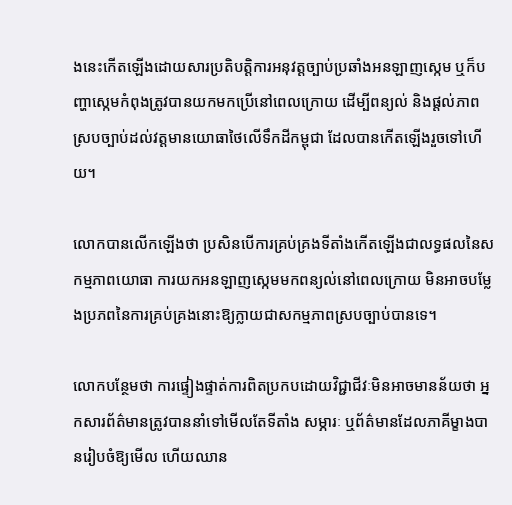ងនេះកើតឡើងដោយសារប្រតិបត្តិការអនុវត្តច្បាប់ប្រឆាំងអនឡាញស្កេម ឬក៏បញ្ហាស្កេមកំពុងត្រូវបានយកមកប្រើនៅពេលក្រោយ ដើម្បីពន្យល់ និងផ្តល់ភាពស្របច្បាប់ដល់វត្តមានយោធាថៃលើទឹកដីកម្ពុជា ដែលបានកើតឡើងរួចទៅហើយ។

លោកបានលើកឡើងថា ប្រសិនបើការគ្រប់គ្រងទីតាំងកើតឡើងជាលទ្ធផលនៃសកម្មភាពយោធា ការយកអនឡាញស្កេមមកពន្យល់នៅពេលក្រោយ មិនអាចបម្លែងប្រភពនៃការគ្រប់គ្រងនោះឱ្យក្លាយជាសកម្មភាពស្របច្បាប់បានទេ។

លោកបន្ថែមថា ការផ្ទៀងផ្ទាត់ការពិតប្រកបដោយវិជ្ជាជីវៈមិនអាចមានន័យថា អ្នកសារព័ត៌មានត្រូវបាននាំទៅមើលតែទីតាំង សម្ភារៈ ឬព័ត៌មានដែលភាគីម្ខាងបានរៀបចំឱ្យមើល ហើយឈាន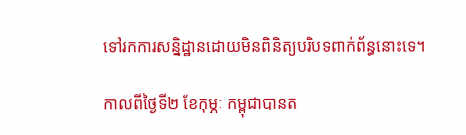ទៅរកការសន្និដ្ឋានដោយមិនពិនិត្យបរិបទពាក់ព័ន្ធនោះទេ។

កាលពីថ្ងៃទី២ ខែកុម្ភៈ កម្ពុជាបានត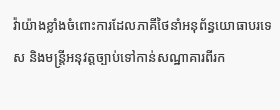វ៉ាយ៉ាងខ្លាំងចំពោះការដែលភាគីថៃនាំអនុព័ន្ធយោធាបរទេស និងមន្ត្រីអនុវត្តច្បាប់ទៅកាន់សណ្ឋាគារពីរក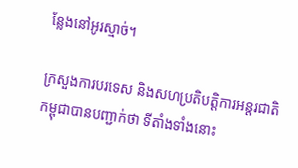ន្លែងនៅអូរស្មាច់។

ក្រសួងការបរទេស និងសហប្រតិបត្តិការអន្តរជាតិកម្ពុជាបានបញ្ជាក់ថា ទីតាំងទាំងនោះ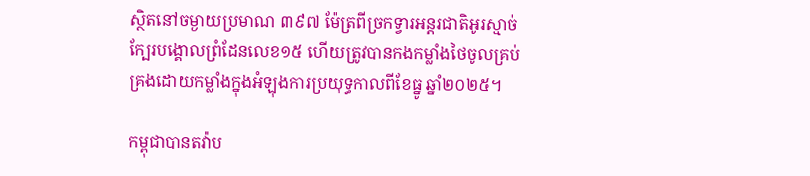ស្ថិតនៅចម្ងាយប្រមាណ ៣៩៧ ម៉ែត្រពីច្រកទ្វារអន្តរជាតិអូរស្មាច់ ក្បែរបង្គោលព្រំដែនលេខ១៥ ហើយត្រូវបានកងកម្លាំងថៃចូលគ្រប់គ្រងដោយកម្លាំងក្នុងអំឡុងការប្រយុទ្ធកាលពីខែធ្នូ ឆ្នាំ២០២៥។

កម្ពុជាបានតវ៉ាប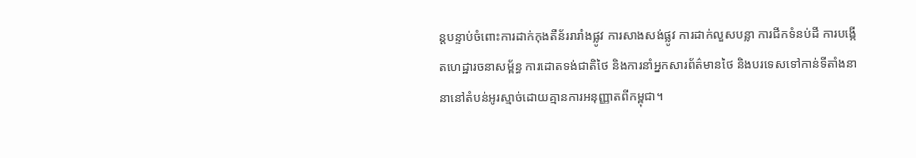ន្តបន្ទាប់ចំពោះការដាក់កុងតឺន័ររារាំងផ្លូវ ការសាងសង់ផ្លូវ ការដាក់លួសបន្លា ការជីកទំនប់ដី ការបង្កើតហេដ្ឋារចនាសម្ព័ន្ធ ការដោតទង់ជាតិថៃ និងការនាំអ្នកសារព័ត៌មានថៃ និងបរទេសទៅកាន់ទីតាំងនានានៅតំបន់អូរស្មាច់ដោយគ្មានការអនុញ្ញាតពីកម្ពុជា។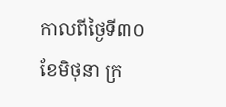កាលពីថ្ងៃទី៣០ ខែមិថុនា ក្រ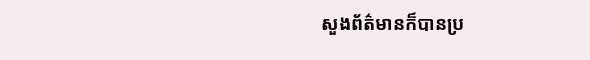សួងព័ត៌មានក៏បានប្រ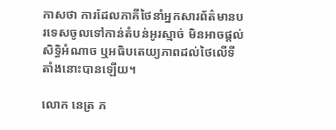កាសថា ការដែលភាគីថៃនាំអ្នកសារព័ត៌មានបរទេសចូលទៅកាន់តំបន់អូរស្មាច់ មិនអាចផ្តល់សិទ្ធិអំណាច ឬអធិបតេយ្យភាពដល់ថៃលើទីតាំងនោះបានឡើយ។

លោក នេត្រ ភ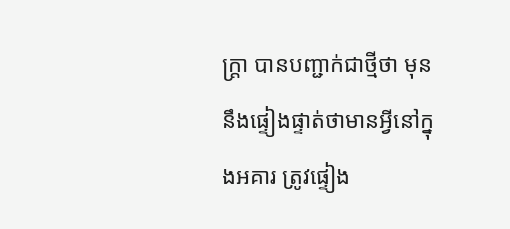ក្ត្រា បានបញ្ជាក់ជាថ្មីថា មុននឹងផ្ទៀងផ្ទាត់ថាមានអ្វីនៅក្នុងអគារ ត្រូវផ្ទៀង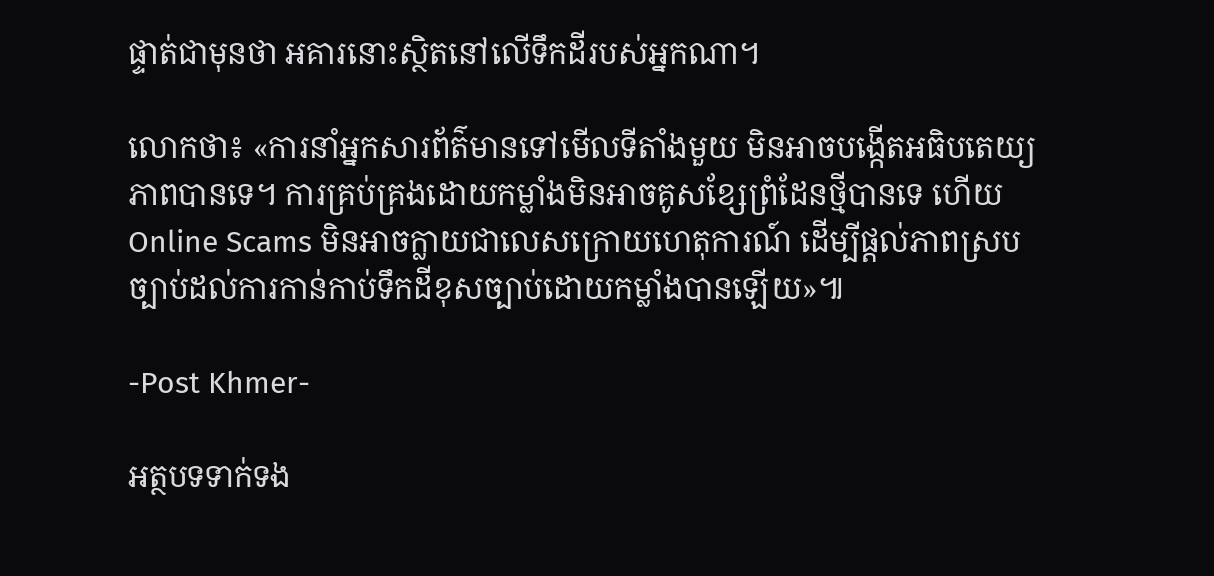ផ្ទាត់ជាមុនថា អគារនោះស្ថិតនៅលើទឹកដីរបស់អ្នកណា។

លោកថា៖ «ការនាំអ្នកសារព័ត៌មានទៅមើលទីតាំងមួយ មិនអាចបង្កើតអធិបតេយ្យភាពបានទេ។ ការគ្រប់គ្រងដោយកម្លាំងមិនអាចគូសខ្សែព្រំដែនថ្មីបានទេ ហើយ Online Scams មិនអាចក្លាយជាលេសក្រោយហេតុការណ៍ ដើម្បីផ្តល់ភាពស្របច្បាប់ដល់ការកាន់កាប់ទឹកដីខុសច្បាប់ដោយកម្លាំងបានឡើយ»៕

-Post Khmer-

អត្ថបទទាក់ទង